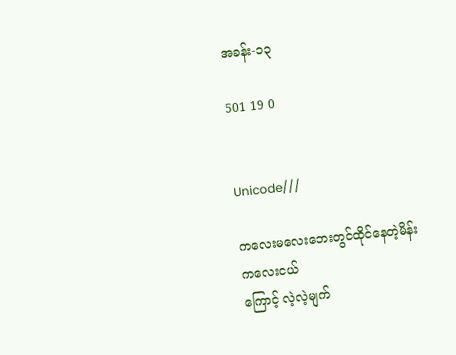အခန်း-၁၃

501 19 0


Unicode///

ကလေးမလေးဘေးတွင်ထိုင်နေတဲ့မိန်းကလေးငယ်
ကြောင့် လဲ့လဲ့မျက်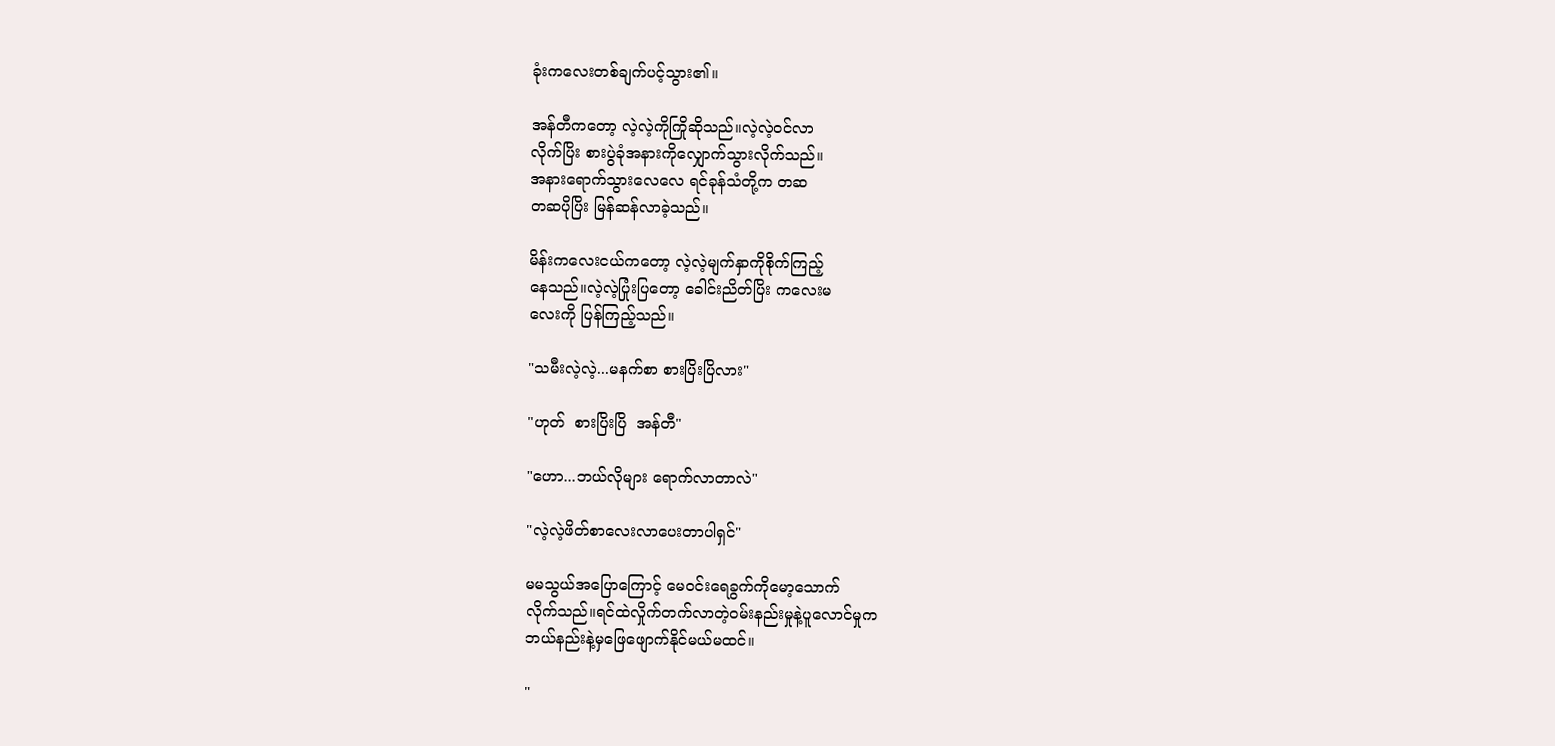ခုံးကလေးတစ်ချက်ပင့်သွား၏။

အန်တီကတော့ လဲ့လဲ့ကိုကြိုဆိုသည်။လဲ့လဲ့ဝင်လာ
လိုက်ပြိး စားပွဲခုံအနားကိုလျှောက်သွားလိုက်သည်။
အနားရောက်သွားလေလေ ရင်ခုန်သံတို့က တဆ
တဆပိုပြိး မြန်ဆန်လာခဲ့သည်။

မိန်းကလေးငယ်ကတော့ လဲ့လဲ့မျက်နှာကိုစိုက်ကြည့်
နေသည်။လဲ့လဲ့ပြုံးပြတော့ ခေါင်းညိတ်ပြိး ကလေးမ
လေးကို ပြန်ကြည့်သည်။

"သမီးလဲ့လဲ့...မနက်စာ စားပြိးပြိလား"

"ဟုတ်  စားပြိးပြိ  အန်တီ"

"ဟော...ဘယ်လိုများ ရောက်လာတာလဲ"

"လဲ့လဲ့ဖိတ်စာလေးလာပေးတာပါရှင်"

မမသွယ်အပြောကြောင့် မေဝင်းရေခွက်ကိုမော့သောက်
လိုက်သည်။ရင်ထဲလှိုက်တက်လာတဲ့ဝမ်းနည်းမှုနဲ့ပူလောင်မှုက
ဘယ်နည်းနဲ့မှဖြေဖျောက်နိုင်မယ်မထင်။

"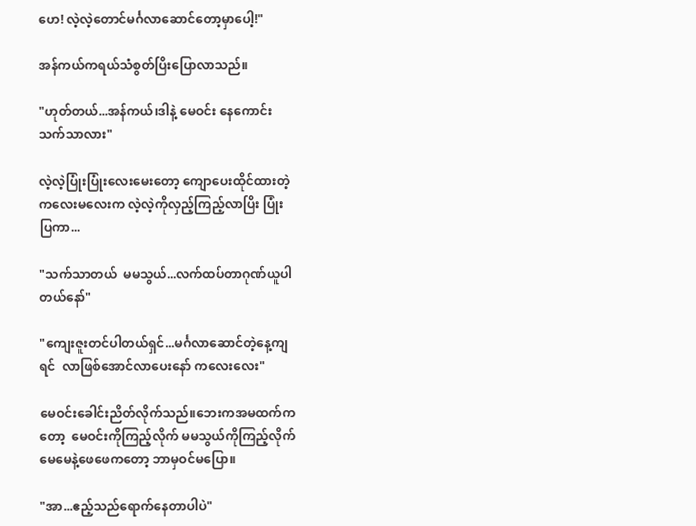ဟေ! လဲ့လဲ့တောင်မင်္ဂလာဆောင်တော့မှာပေါ့!"

အန်ကယ်ကရယ်သံစွတ်ပြိးပြောလာသည်။

"ဟုတ်တယ်...အန်ကယ်၊ဒါနဲ့ မေဝင်း နေကောင်း
သက်သာလား"

လဲ့လဲ့ပြုံးပြုံးလေးမေးတော့ ကျောပေးထိုင်ထားတဲ့
ကလေးမလေးက လဲ့လဲ့ကိုလှည့်ကြည့်လာပြိး ပြုံး
ပြကာ...

"သက်သာတယ်  မမသွယ်...လက်ထပ်တာဂုဏ်ယူပါ
တယ်နော်"

"ကျေးဇူးတင်ပါတယ်ရှင်...မင်္ဂလာဆောင်တဲ့နေ့ကျ
ရင်  လာဖြစ်အောင်လာပေးနော် ကလေးလေး"

မေဝင်းခေါင်းညိတ်လိုက်သည်။ဘေးကအမထက်က
တော့  မေဝင်းကိုကြည့်လိုက် မမသွယ်ကိုကြည့်လိုက်
မေမေနဲ့ဖေဖေကတော့ ဘာမှဝင်မပြော။

"အာ...ဧည့်သည်ရောက်နေတာပါပဲ"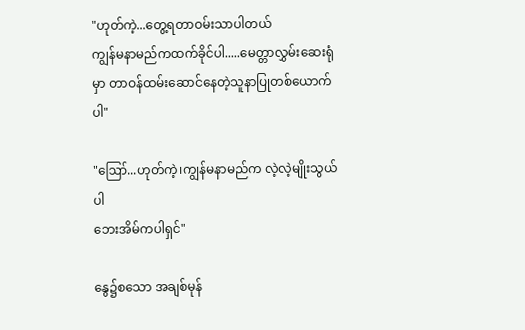"ဟုတ်ကဲ့...တွေ့ရတာဝမ်းသာပါတယ်
ကျွန်မနာမည်ကထက်ခိုင်ပါ.....မေတ္တာလွှမ်းဆေးရုံ
မှာ တာဝန်ထမ်းဆောင်နေတဲ့သူနာပြုတစ်ယောက်ပါ"

"ဪ...ဟုတ်ကဲ့၊ကျွန်မနာမည်က လဲ့လဲ့မျိုးသွယ်ပါ
ဘေးအိမ်ကပါရှင်"

နွေ၌စသော အချစ်မုန်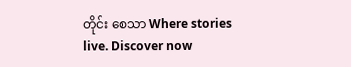တိုင်း စေသာ Where stories live. Discover now